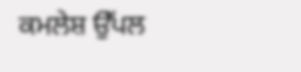ਕਮਲੇਸ਼ ਉੱਪਲ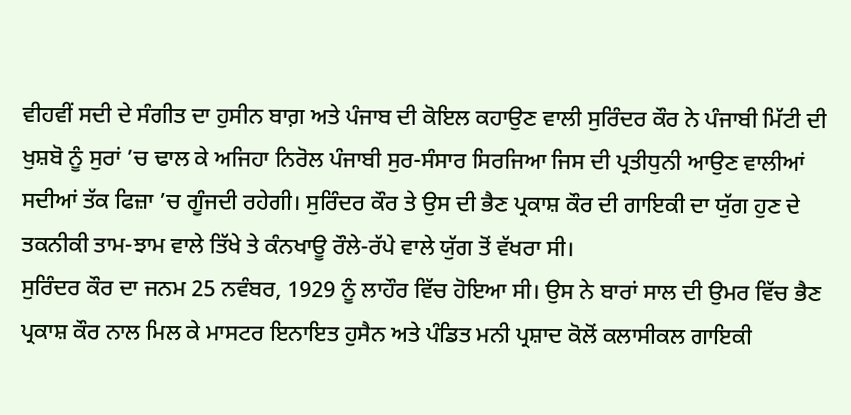ਵੀਹਵੀਂ ਸਦੀ ਦੇ ਸੰਗੀਤ ਦਾ ਹੁਸੀਨ ਬਾਗ਼ ਅਤੇ ਪੰਜਾਬ ਦੀ ਕੋਇਲ ਕਹਾਉਣ ਵਾਲੀ ਸੁਰਿੰਦਰ ਕੌਰ ਨੇ ਪੰਜਾਬੀ ਮਿੱਟੀ ਦੀ ਖੁਸ਼ਬੋ ਨੂੰ ਸੁਰਾਂ ’ਚ ਢਾਲ ਕੇ ਅਜਿਹਾ ਨਿਰੋਲ ਪੰਜਾਬੀ ਸੁਰ-ਸੰਸਾਰ ਸਿਰਜਿਆ ਜਿਸ ਦੀ ਪ੍ਰਤੀਧੁਨੀ ਆਉਣ ਵਾਲੀਆਂ ਸਦੀਆਂ ਤੱਕ ਫਿਜ਼ਾ ’ਚ ਗੂੰਜਦੀ ਰਹੇਗੀ। ਸੁਰਿੰਦਰ ਕੌਰ ਤੇ ਉਸ ਦੀ ਭੈਣ ਪ੍ਰਕਾਸ਼ ਕੌਰ ਦੀ ਗਾਇਕੀ ਦਾ ਯੁੱਗ ਹੁਣ ਦੇ ਤਕਨੀਕੀ ਤਾਮ-ਝਾਮ ਵਾਲੇ ਤਿੱਖੇ ਤੇ ਕੰਨਖਾਊ ਰੌਲੇ-ਰੱਪੇ ਵਾਲੇ ਯੁੱਗ ਤੋਂ ਵੱਖਰਾ ਸੀ।
ਸੁਰਿੰਦਰ ਕੌਰ ਦਾ ਜਨਮ 25 ਨਵੰਬਰ, 1929 ਨੂੰ ਲਾਹੌਰ ਵਿੱਚ ਹੋਇਆ ਸੀ। ਉਸ ਨੇ ਬਾਰਾਂ ਸਾਲ ਦੀ ਉਮਰ ਵਿੱਚ ਭੈਣ ਪ੍ਰਕਾਸ਼ ਕੌਰ ਨਾਲ ਮਿਲ ਕੇ ਮਾਸਟਰ ਇਨਾਇਤ ਹੁਸੈਨ ਅਤੇ ਪੰਡਿਤ ਮਨੀ ਪ੍ਰਸ਼ਾਦ ਕੋਲੋਂ ਕਲਾਸੀਕਲ ਗਾਇਕੀ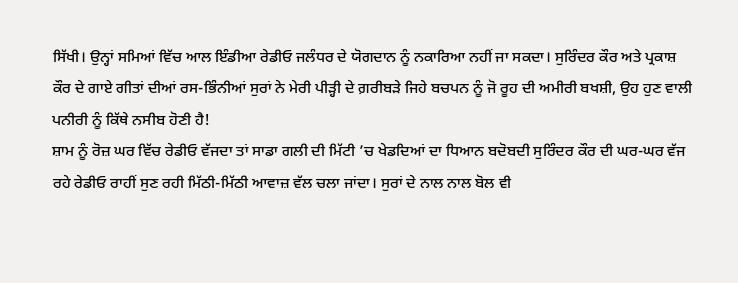ਸਿੱਖੀ। ਉਨ੍ਹਾਂ ਸਮਿਆਂ ਵਿੱਚ ਆਲ ਇੰਡੀਆ ਰੇਡੀਓ ਜਲੰਧਰ ਦੇ ਯੋਗਦਾਨ ਨੂੰ ਨਕਾਰਿਆ ਨਹੀਂ ਜਾ ਸਕਦਾ। ਸੁਰਿੰਦਰ ਕੌਰ ਅਤੇ ਪ੍ਰਕਾਸ਼ ਕੌਰ ਦੇ ਗਾਏ ਗੀਤਾਂ ਦੀਆਂ ਰਸ-ਭਿੰਨੀਆਂ ਸੁਰਾਂ ਨੇ ਮੇਰੀ ਪੀੜ੍ਹੀ ਦੇ ਗ਼ਰੀਬੜੇ ਜਿਹੇ ਬਚਪਨ ਨੂੰ ਜੋ ਰੂਹ ਦੀ ਅਮੀਰੀ ਬਖਸ਼ੀ, ਉਹ ਹੁਣ ਵਾਲੀ ਪਨੀਰੀ ਨੂੰ ਕਿੱਥੇ ਨਸੀਬ ਹੋਣੀ ਹੈ!
ਸ਼ਾਮ ਨੂੰ ਰੋਜ਼ ਘਰ ਵਿੱਚ ਰੇਡੀਓ ਵੱਜਦਾ ਤਾਂ ਸਾਡਾ ਗਲੀ ਦੀ ਮਿੱਟੀ ’ਚ ਖੇਡਦਿਆਂ ਦਾ ਧਿਆਨ ਬਦੋਬਦੀ ਸੁਰਿੰਦਰ ਕੌਰ ਦੀ ਘਰ-ਘਰ ਵੱਜ ਰਹੇ ਰੇਡੀਓ ਰਾਹੀਂ ਸੁਣ ਰਹੀ ਮਿੱਠੀ-ਮਿੱਠੀ ਆਵਾਜ਼ ਵੱਲ ਚਲਾ ਜਾਂਦਾ। ਸੁਰਾਂ ਦੇ ਨਾਲ ਨਾਲ ਬੋਲ ਵੀ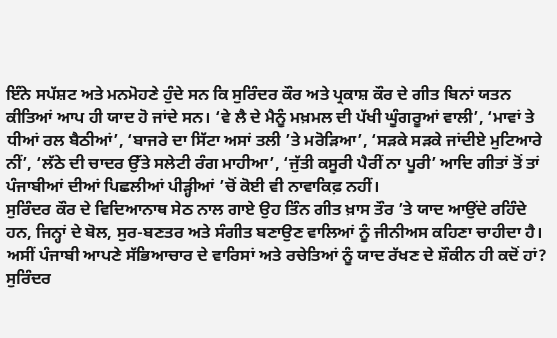ਇੰਨੇ ਸਪੱਸ਼ਟ ਅਤੇ ਮਨਮੋਹਣੇ ਹੁੰਦੇ ਸਨ ਕਿ ਸੁਰਿੰਦਰ ਕੌਰ ਅਤੇ ਪ੍ਰਕਾਸ਼ ਕੌਰ ਦੇ ਗੀਤ ਬਿਨਾਂ ਯਤਨ ਕੀਤਿਆਂ ਆਪ ਹੀ ਯਾਦ ਹੋ ਜਾਂਦੇ ਸਨ। ‘ਵੇ ਲੈ ਦੇ ਮੈਨੂੰ ਮਖ਼ਮਲ ਦੀ ਪੱਖੀ ਘੂੰਗਰੂਆਂ ਵਾਲੀ’, ‘ਮਾਵਾਂ ਤੇ ਧੀਆਂ ਰਲ ਬੈਠੀਆਂ’, ‘ਬਾਜਰੇ ਦਾ ਸਿੱਟਾ ਅਸਾਂ ਤਲੀ ’ਤੇ ਮਰੋੜਿਆ’, ‘ਸੜਕੇ ਸੜਕੇ ਜਾਂਦੀਏ ਮੁਟਿਆਰੇ ਨੀਂ’, ‘ਲੱਠੇ ਦੀ ਚਾਦਰ ਉੱਤੇ ਸਲੇਟੀ ਰੰਗ ਮਾਹੀਆ’, ‘ਜੁੱਤੀ ਕਸੂਰੀ ਪੈਰੀਂ ਨਾ ਪੂਰੀ’ ਆਦਿ ਗੀਤਾਂ ਤੋਂ ਤਾਂ ਪੰਜਾਬੀਆਂ ਦੀਆਂ ਪਿਛਲੀਆਂ ਪੀੜ੍ਹੀਆਂ ’ਚੋਂ ਕੋਈ ਵੀ ਨਾਵਾਕਿਫ਼ ਨਹੀਂ।
ਸੁਰਿੰਦਰ ਕੌਰ ਦੇ ਵਿਦਿਆਨਾਥ ਸੇਠ ਨਾਲ ਗਾਏ ਉਹ ਤਿੰਨ ਗੀਤ ਖ਼ਾਸ ਤੌਰ ’ਤੇ ਯਾਦ ਆਉਂਦੇ ਰਹਿੰਦੇ ਹਨ, ਜਿਨ੍ਹਾਂ ਦੇ ਬੋਲ, ਸੁਰ-ਬਣਤਰ ਅਤੇ ਸੰਗੀਤ ਬਣਾਉਣ ਵਾਲਿਆਂ ਨੂੰ ਜੀਨੀਅਸ ਕਹਿਣਾ ਚਾਹੀਦਾ ਹੈ। ਅਸੀਂ ਪੰਜਾਬੀ ਆਪਣੇ ਸੱਭਿਆਚਾਰ ਦੇ ਵਾਰਿਸਾਂ ਅਤੇ ਰਚੇਤਿਆਂ ਨੂੰ ਯਾਦ ਰੱਖਣ ਦੇ ਸ਼ੌਕੀਨ ਹੀ ਕਦੋਂ ਹਾਂ? ਸੁਰਿੰਦਰ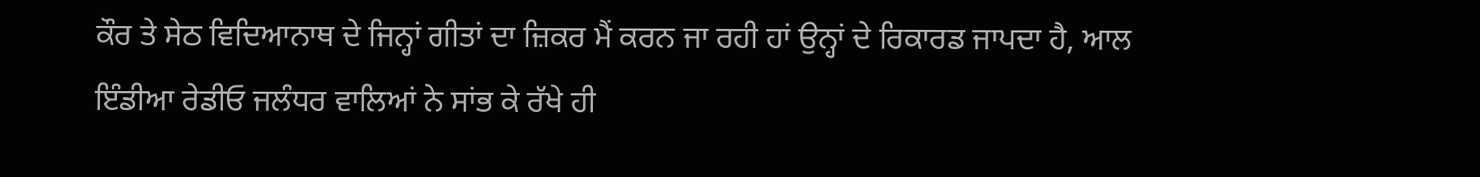ਕੌਰ ਤੇ ਸੇਠ ਵਿਦਿਆਨਾਥ ਦੇ ਜਿਨ੍ਹਾਂ ਗੀਤਾਂ ਦਾ ਜ਼ਿਕਰ ਮੈਂ ਕਰਨ ਜਾ ਰਹੀ ਹਾਂ ਉਨ੍ਹਾਂ ਦੇ ਰਿਕਾਰਡ ਜਾਪਦਾ ਹੈ, ਆਲ ਇੰਡੀਆ ਰੇਡੀਓ ਜਲੰਧਰ ਵਾਲਿਆਂ ਨੇ ਸਾਂਭ ਕੇ ਰੱਖੇ ਹੀ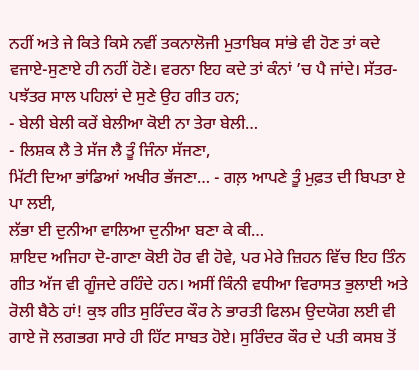ਨਹੀਂ ਅਤੇ ਜੇ ਕਿਤੇ ਕਿਸੇ ਨਵੀਂ ਤਕਨਾਲੋਜੀ ਮੁਤਾਬਿਕ ਸਾਂਭੇ ਵੀ ਹੋਣ ਤਾਂ ਕਦੇ ਵਜਾਏ-ਸੁਣਾਏ ਹੀ ਨਹੀਂ ਹੋਣੇ। ਵਰਨਾ ਇਹ ਕਦੇ ਤਾਂ ਕੰਨਾਂ ’ਚ ਪੈ ਜਾਂਦੇ। ਸੱਤਰ-ਪਝੱਤਰ ਸਾਲ ਪਹਿਲਾਂ ਦੇ ਸੁਣੇ ਉਹ ਗੀਤ ਹਨ;
- ਬੇਲੀ ਬੇਲੀ ਕਰੇਂ ਬੇਲੀਆ ਕੋਈ ਨਾ ਤੇਰਾ ਬੇਲੀ…
- ਲਿਸ਼ਕ ਲੈ ਤੇ ਸੱਜ ਲੈ ਤੂੰ ਜਿੰਨਾ ਸੱਜਣਾ,
ਮਿੱਟੀ ਦਿਆ ਭਾਂਡਿਆਂ ਅਖੀਰ ਭੱਜਣਾ… - ਗਲ਼ ਆਪਣੇ ਤੂੰ ਮੁਫ਼ਤ ਦੀ ਬਿਪਤਾ ਏ ਪਾ ਲਈ,
ਲੱਭਾ ਈ ਦੁਨੀਆ ਵਾਲਿਆ ਦੁਨੀਆ ਬਣਾ ਕੇ ਕੀ…
ਸ਼ਾਇਦ ਅਜਿਹਾ ਦੋ-ਗਾਣਾ ਕੋਈ ਹੋਰ ਵੀ ਹੋਵੇ, ਪਰ ਮੇਰੇ ਜ਼ਿਹਨ ਵਿੱਚ ਇਹ ਤਿੰਨ ਗੀਤ ਅੱਜ ਵੀ ਗੂੰਜਦੇ ਰਹਿੰਦੇ ਹਨ। ਅਸੀਂ ਕਿੰਨੀ ਵਧੀਆ ਵਿਰਾਸਤ ਭੁਲਾਈ ਅਤੇ ਰੋਲੀ ਬੈਠੇ ਹਾਂ! ਕੁਝ ਗੀਤ ਸੁਰਿੰਦਰ ਕੌਰ ਨੇ ਭਾਰਤੀ ਫਿਲਮ ਉਦਯੋਗ ਲਈ ਵੀ ਗਾਏ ਜੋ ਲਗਭਗ ਸਾਰੇ ਹੀ ਹਿੱਟ ਸਾਬਤ ਹੋਏ। ਸੁਰਿੰਦਰ ਕੌਰ ਦੇ ਪਤੀ ਕਸਬ ਤੋਂ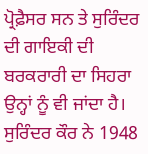ਪ੍ਰੋਫ਼ੈਸਰ ਸਨ ਤੇ ਸੁਰਿੰਦਰ ਦੀ ਗਾਇਕੀ ਦੀ ਬਰਕਰਾਰੀ ਦਾ ਸਿਹਰਾ ਉਨ੍ਹਾਂ ਨੂੰ ਵੀ ਜਾਂਦਾ ਹੈ। ਸੁਰਿੰਦਰ ਕੌਰ ਨੇ 1948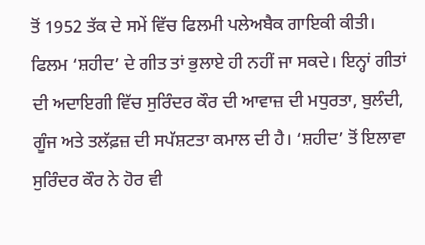ਤੋਂ 1952 ਤੱਕ ਦੇ ਸਮੇਂ ਵਿੱਚ ਫਿਲਮੀ ਪਲੇਅਬੈਕ ਗਾਇਕੀ ਕੀਤੀ। ਫਿਲਮ ‘ਸ਼ਹੀਦ’ ਦੇ ਗੀਤ ਤਾਂ ਭੁਲਾਏ ਹੀ ਨਹੀਂ ਜਾ ਸਕਦੇ। ਇਨ੍ਹਾਂ ਗੀਤਾਂ ਦੀ ਅਦਾਇਗੀ ਵਿੱਚ ਸੁਰਿੰਦਰ ਕੌਰ ਦੀ ਆਵਾਜ਼ ਦੀ ਮਧੁਰਤਾ, ਬੁਲੰਦੀ, ਗੂੰਜ ਅਤੇ ਤਲੱਫ਼ਜ਼ ਦੀ ਸਪੱਸ਼ਟਤਾ ਕਮਾਲ ਦੀ ਹੈ। ‘ਸ਼ਹੀਦ’ ਤੋਂ ਇਲਾਵਾ ਸੁਰਿੰਦਰ ਕੌਰ ਨੇ ਹੋਰ ਵੀ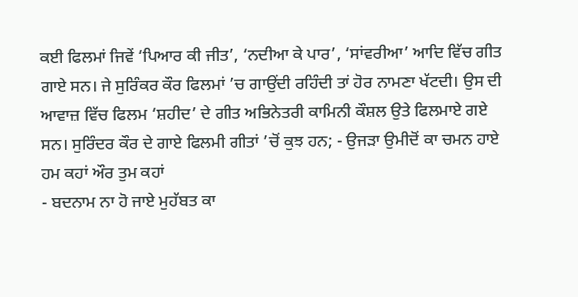ਕਈ ਫਿਲਮਾਂ ਜਿਵੇਂ ‘ਪਿਆਰ ਕੀ ਜੀਤ’, ‘ਨਦੀਆ ਕੇ ਪਾਰ’, ‘ਸਾਂਵਰੀਆ’ ਆਦਿ ਵਿੱਚ ਗੀਤ ਗਾਏ ਸਨ। ਜੇ ਸੁਰਿੰਕਰ ਕੌਰ ਫਿਲਮਾਂ ’ਚ ਗਾਉਂਦੀ ਰਹਿੰਦੀ ਤਾਂ ਹੋਰ ਨਾਮਣਾ ਖੱਟਦੀ। ਉਸ ਦੀ ਆਵਾਜ਼ ਵਿੱਚ ਫਿਲਮ ‘ਸ਼ਹੀਦ’ ਦੇ ਗੀਤ ਅਭਿਨੇਤਰੀ ਕਾਮਿਨੀ ਕੌਸ਼ਲ ਉਤੇ ਫਿਲਮਾਏ ਗਏ ਸਨ। ਸੁਰਿੰਦਰ ਕੌਰ ਦੇ ਗਾਏ ਫਿਲਮੀ ਗੀਤਾਂ ’ਚੋਂ ਕੁਝ ਹਨ; - ਉਜੜਾ ਉਮੀਦੋਂ ਕਾ ਚਮਨ ਹਾਏ ਹਮ ਕਹਾਂ ਔਰ ਤੁਮ ਕਹਾਂ
- ਬਦਨਾਮ ਨਾ ਹੋ ਜਾਏ ਮੁਹੱਬਤ ਕਾ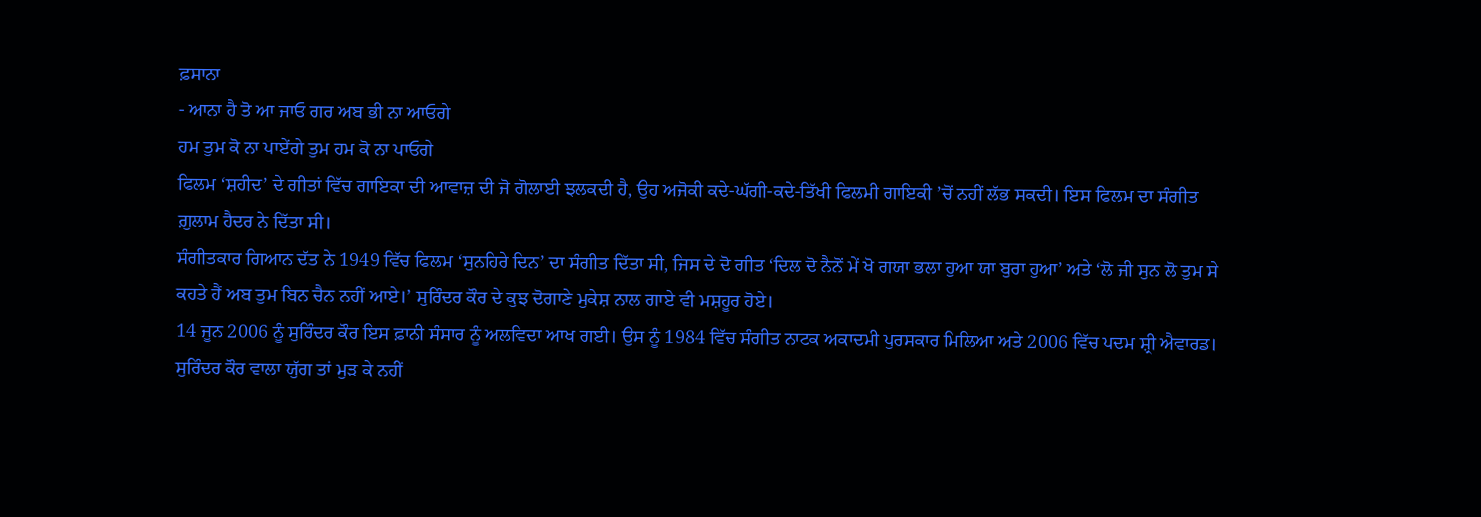ਫ਼ਸਾਨਾ
- ਆਨਾ ਹੈ ਤੋ ਆ ਜਾਓ ਗਰ ਅਬ ਭੀ ਨਾ ਆਓਗੇ
ਹਮ ਤੁਮ ਕੋ ਨਾ ਪਾਏਂਗੇ ਤੁਮ ਹਮ ਕੋ ਨਾ ਪਾਓਗੇ
ਫਿਲਮ ‘ਸ਼ਹੀਦ’ ਦੇ ਗੀਤਾਂ ਵਿੱਚ ਗਾਇਕਾ ਦੀ ਆਵਾਜ਼ ਦੀ ਜੋ ਗੋਲਾਈ ਝਲਕਦੀ ਹੈ, ਉਹ ਅਜੋਕੀ ਕਦੇ-ਘੱਗੀ-ਕਦੇ-ਤਿੱਖੀ ਫਿਲਮੀ ਗਾਇਕੀ ’ਚੋਂ ਨਹੀਂ ਲੱਭ ਸਕਦੀ। ਇਸ ਫਿਲਮ ਦਾ ਸੰਗੀਤ ਗ਼ੁਲਾਮ ਹੈਦਰ ਨੇ ਦਿੱਤਾ ਸੀ।
ਸੰਗੀਤਕਾਰ ਗਿਆਨ ਦੱਤ ਨੇ 1949 ਵਿੱਚ ਫਿਲਮ ‘ਸੁਨਹਿਰੇ ਦਿਨ’ ਦਾ ਸੰਗੀਤ ਦਿੱਤਾ ਸੀ, ਜਿਸ ਦੇ ਦੋ ਗੀਤ ‘ਦਿਲ ਦੋ ਨੈਨੋਂ ਮੇਂ ਖੋ ਗਯਾ ਭਲਾ ਹੁਆ ਯਾ ਬੁਰਾ ਹੁਆ’ ਅਤੇ ‘ਲੋ ਜੀ ਸੁਨ ਲੋ ਤੁਮ ਸੇ ਕਹਤੇ ਹੈਂ ਅਬ ਤੁਮ ਬਿਨ ਚੈਨ ਨਹੀਂ ਆਏ।’ ਸੁਰਿੰਦਰ ਕੌਰ ਦੇ ਕੁਝ ਦੋਗਾਣੇ ਮੁਕੇਸ਼ ਨਾਲ ਗਾਏ ਵੀ ਮਸ਼ਹੂਰ ਹੋਏ।
14 ਜੂਨ 2006 ਨੂੰ ਸੁਰਿੰਦਰ ਕੌਰ ਇਸ ਫ਼ਾਨੀ ਸੰਸਾਰ ਨੂੰ ਅਲਵਿਦਾ ਆਖ ਗਈ। ਉਸ ਨੂੰ 1984 ਵਿੱਚ ਸੰਗੀਤ ਨਾਟਕ ਅਕਾਦਮੀ ਪੁਰਸਕਾਰ ਮਿਲਿਆ ਅਤੇ 2006 ਵਿੱਚ ਪਦਮ ਸ਼੍ਰੀ ਐਵਾਰਡ। ਸੁਰਿੰਦਰ ਕੌਰ ਵਾਲਾ ਯੁੱਗ ਤਾਂ ਮੁੜ ਕੇ ਨਹੀਂ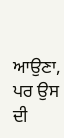ਆਉਣਾ, ਪਰ ਉਸ ਦੀ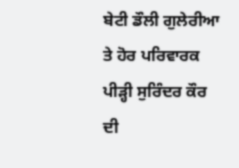ਬੇਟੀ ਡੌਲੀ ਗੁਲੇਰੀਆ ਤੇ ਹੋਰ ਪਰਿਵਾਰਕ ਪੀੜ੍ਹੀ ਸੁਰਿੰਦਰ ਕੌਰ ਦੀ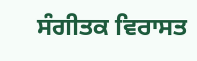ਸੰਗੀਤਕ ਵਿਰਾਸਤ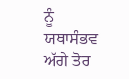ਨੂੰ ਯਥਾਸੰਭਵ ਅੱਗੇ ਤੋਰ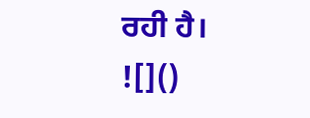ਰਹੀ ਹੈ।
![]()